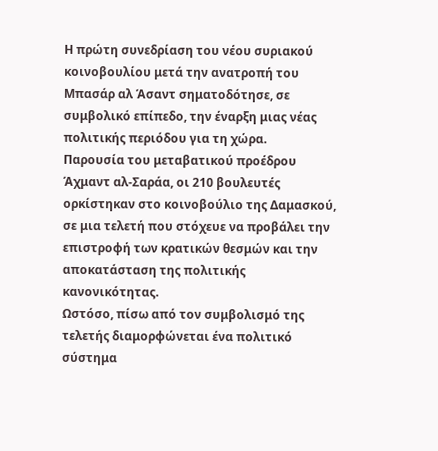Η πρώτη συνεδρίαση του νέου συριακού κοινοβουλίου μετά την ανατροπή του Μπασάρ αλ Άσαντ σηματοδότησε, σε συμβολικό επίπεδο, την έναρξη μιας νέας πολιτικής περιόδου για τη χώρα.
Παρουσία του μεταβατικού προέδρου Άχμαντ αλ-Σαράα, οι 210 βουλευτές ορκίστηκαν στο κοινοβούλιο της Δαμασκού, σε μια τελετή που στόχευε να προβάλει την επιστροφή των κρατικών θεσμών και την αποκατάσταση της πολιτικής κανονικότητας.
Ωστόσο, πίσω από τον συμβολισμό της τελετής διαμορφώνεται ένα πολιτικό σύστημα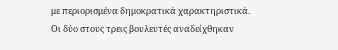με περιορισμένα δημοκρατικά χαρακτηριστικά. Οι δύο στους τρεις βουλευτές αναδείχθηκαν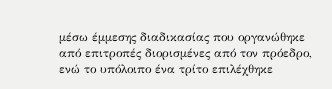μέσω έμμεσης διαδικασίας που οργανώθηκε από επιτροπές διορισμένες από τον πρόεδρο, ενώ το υπόλοιπο ένα τρίτο επιλέχθηκε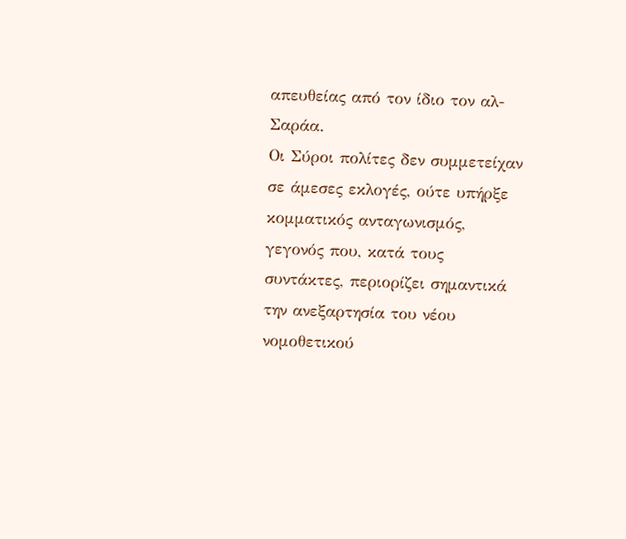απευθείας από τον ίδιο τον αλ-Σαράα.
Οι Σύροι πολίτες δεν συμμετείχαν σε άμεσες εκλογές, ούτε υπήρξε κομματικός ανταγωνισμός, γεγονός που, κατά τους συντάκτες, περιορίζει σημαντικά την ανεξαρτησία του νέου νομοθετικού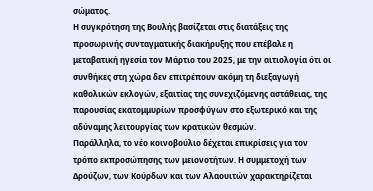σώματος.
Η συγκρότηση της Βουλής βασίζεται στις διατάξεις της προσωρινής συνταγματικής διακήρυξης που επέβαλε η μεταβατική ηγεσία τον Μάρτιο του 2025, με την αιτιολογία ότι οι συνθήκες στη χώρα δεν επιτρέπουν ακόμη τη διεξαγωγή καθολικών εκλογών, εξαιτίας της συνεχιζόμενης αστάθειας, της παρουσίας εκατομμυρίων προσφύγων στο εξωτερικό και της αδύναμης λειτουργίας των κρατικών θεσμών.
Παράλληλα, το νέο κοινοβούλιο δέχεται επικρίσεις για τον τρόπο εκπροσώπησης των μειονοτήτων. Η συμμετοχή των Δρούζων, των Κούρδων και των Αλαουιτών χαρακτηρίζεται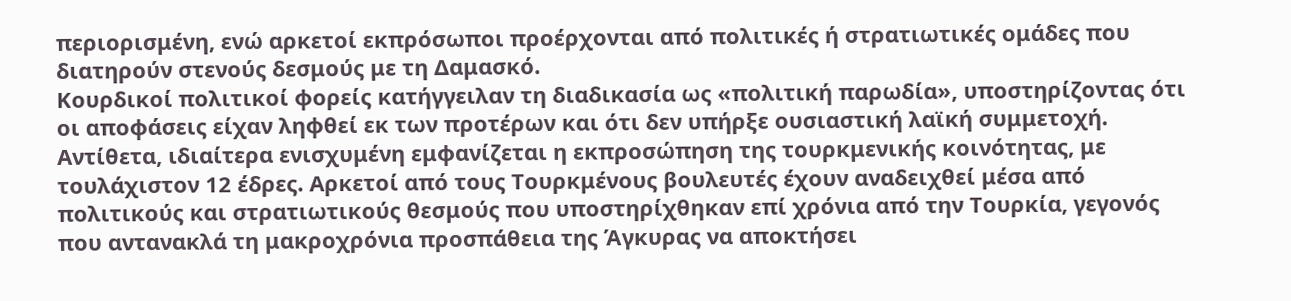περιορισμένη, ενώ αρκετοί εκπρόσωποι προέρχονται από πολιτικές ή στρατιωτικές ομάδες που διατηρούν στενούς δεσμούς με τη Δαμασκό.
Κουρδικοί πολιτικοί φορείς κατήγγειλαν τη διαδικασία ως «πολιτική παρωδία», υποστηρίζοντας ότι οι αποφάσεις είχαν ληφθεί εκ των προτέρων και ότι δεν υπήρξε ουσιαστική λαϊκή συμμετοχή.
Αντίθετα, ιδιαίτερα ενισχυμένη εμφανίζεται η εκπροσώπηση της τουρκμενικής κοινότητας, με τουλάχιστον 12 έδρες. Αρκετοί από τους Τουρκμένους βουλευτές έχουν αναδειχθεί μέσα από πολιτικούς και στρατιωτικούς θεσμούς που υποστηρίχθηκαν επί χρόνια από την Τουρκία, γεγονός που αντανακλά τη μακροχρόνια προσπάθεια της Άγκυρας να αποκτήσει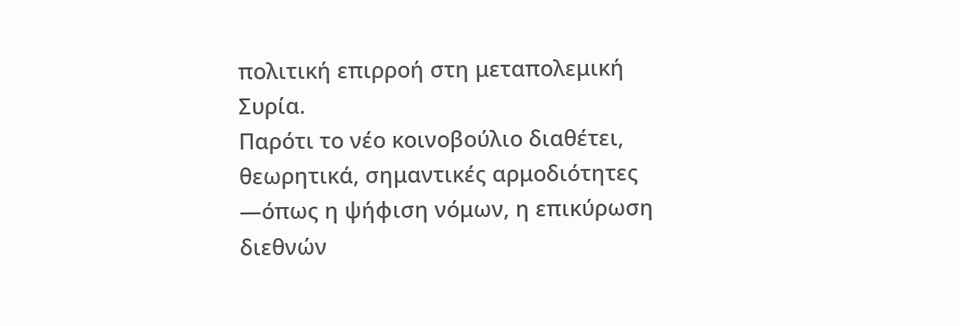πολιτική επιρροή στη μεταπολεμική Συρία.
Παρότι το νέο κοινοβούλιο διαθέτει, θεωρητικά, σημαντικές αρμοδιότητες —όπως η ψήφιση νόμων, η επικύρωση διεθνών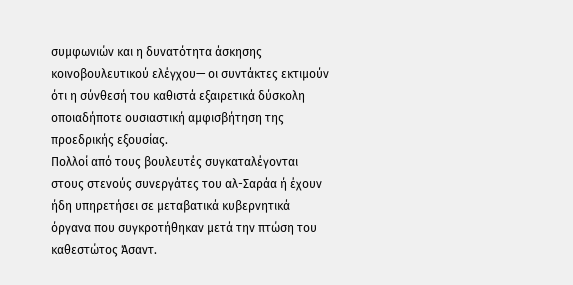συμφωνιών και η δυνατότητα άσκησης κοινοβουλευτικού ελέγχου— οι συντάκτες εκτιμούν ότι η σύνθεσή του καθιστά εξαιρετικά δύσκολη οποιαδήποτε ουσιαστική αμφισβήτηση της προεδρικής εξουσίας.
Πολλοί από τους βουλευτές συγκαταλέγονται στους στενούς συνεργάτες του αλ-Σαράα ή έχουν ήδη υπηρετήσει σε μεταβατικά κυβερνητικά όργανα που συγκροτήθηκαν μετά την πτώση του καθεστώτος Άσαντ.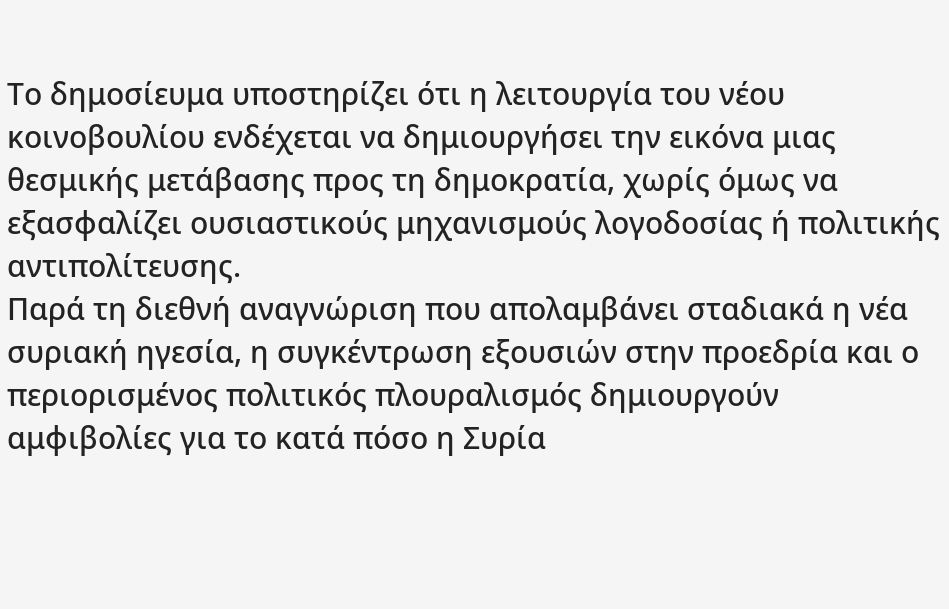Το δημοσίευμα υποστηρίζει ότι η λειτουργία του νέου κοινοβουλίου ενδέχεται να δημιουργήσει την εικόνα μιας θεσμικής μετάβασης προς τη δημοκρατία, χωρίς όμως να εξασφαλίζει ουσιαστικούς μηχανισμούς λογοδοσίας ή πολιτικής αντιπολίτευσης.
Παρά τη διεθνή αναγνώριση που απολαμβάνει σταδιακά η νέα συριακή ηγεσία, η συγκέντρωση εξουσιών στην προεδρία και ο περιορισμένος πολιτικός πλουραλισμός δημιουργούν αμφιβολίες για το κατά πόσο η Συρία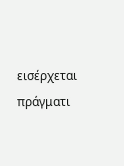εισέρχεται πράγματι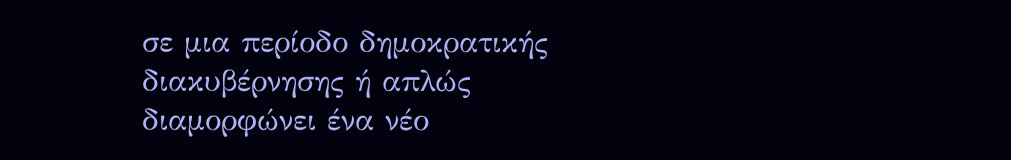σε μια περίοδο δημοκρατικής διακυβέρνησης ή απλώς διαμορφώνει ένα νέο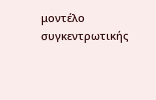μοντέλο συγκεντρωτικής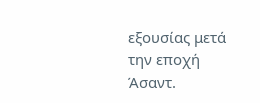εξουσίας μετά την εποχή Άσαντ.